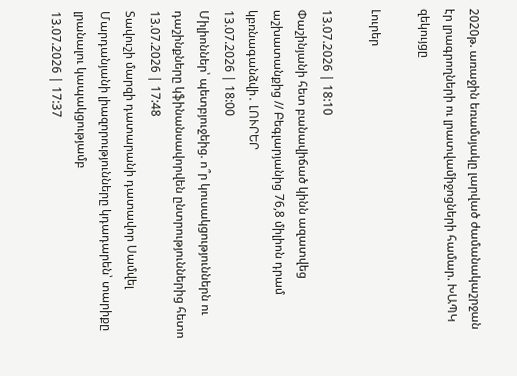2020թ. առաջին եռամսյակը լարված ժամանակաշրջան էր լրագրողների ու լրատվամիջոցների համար. ԽԱՊԿ զեկույցը

Լուրեր

13.07.2026 | 18:10
Փաշինյանի հետ բանավիճած կինն ազատվեց աշխատանքից // Բեգլարյանից 76,8 միլիոն դրամ կբռնագանձվի․ ԼՈՒՐԵՐ
13.07.2026 | 18:00
Միլիոններ՝ պետբյուջեից. ո՞ր կուսակցություններն ու դաշինքները կֆինանսավորվեն ընտրություններից հետո
13.07.2026 | 17:48
Տավուշի մարզի դատարանի դատավոր Սամվել Մարդանյանի լիազորությունները կդադարեն՝ տարիքը լրանալու կապակցությամբ
13.07.2026 | 17:37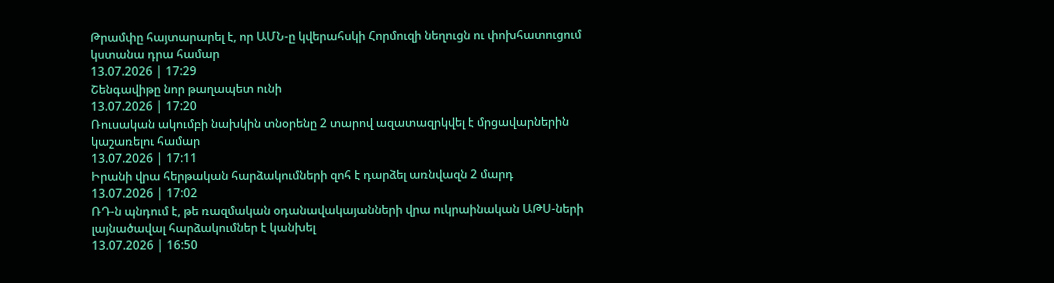Թրամփը հայտարարել է, որ ԱՄՆ-ը կվերահսկի Հորմուզի նեղուցն ու փոխհատուցում կստանա դրա համար
13.07.2026 | 17:29
Շենգավիթը նոր թաղապետ ունի
13.07.2026 | 17:20
Ռուսական ակումբի նախկին տնօրենը 2 տարով ազատազրկվել է մրցավարներին կաշառելու համար
13.07.2026 | 17:11
Իրանի վրա հերթական հարձակումների զոհ է դարձել առնվազն 2 մարդ
13.07.2026 | 17:02
ՌԴ-ն պնդում է, թե ռազմական օդանավակայանների վրա ուկրաինական ԱԹՍ-ների լայնածավալ հարձակումներ է կանխել
13.07.2026 | 16:50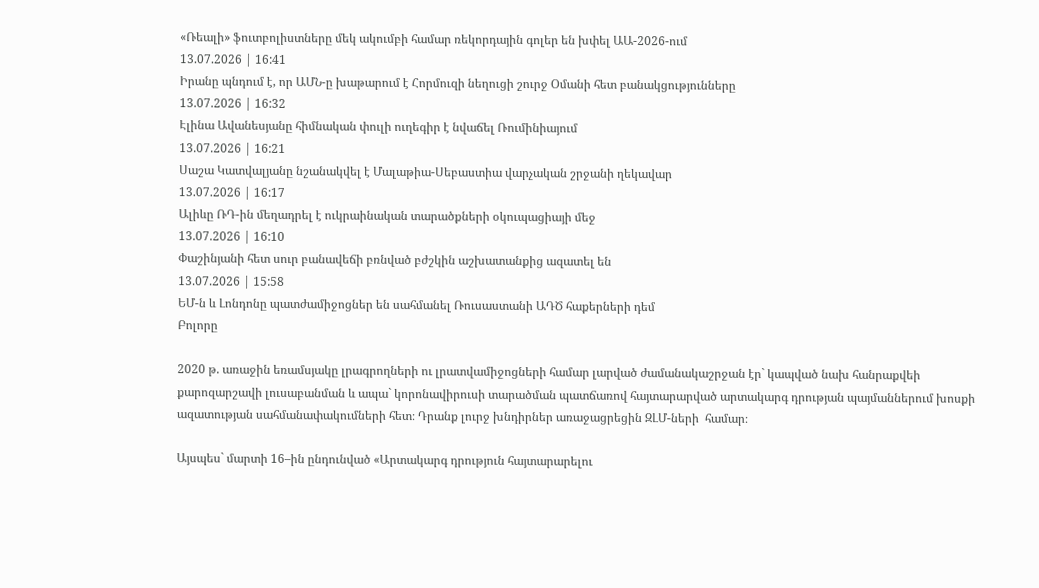«Ռեալի» ֆուտբոլիստները մեկ ակումբի համար ռեկորդային գոլեր են խփել ԱԱ-2026-ում
13.07.2026 | 16:41
Իրանը պնդում է, որ ԱՄՆ-ը խաթարում է Հորմուզի նեղուցի շուրջ Օմանի հետ բանակցությունները
13.07.2026 | 16:32
Էլինա Ավանեսյանը հիմնական փուլի ուղեգիր է նվաճել Ռումինիայում
13.07.2026 | 16:21
Սաշա Կատվալյանը նշանակվել է Մալաթիա-Սեբաստիա վարչական շրջանի ղեկավար
13.07.2026 | 16:17
Ալիևը ՌԴ-ին մեղադրել է ուկրաինական տարածքների օկուպացիայի մեջ
13.07.2026 | 16:10
Փաշինյանի հետ սուր բանավեճի բռնված բժշկին աշխատանքից ազատել են
13.07.2026 | 15:58
ԵՄ-ն և Լոնդոնը պատժամիջոցներ են սահմանել Ռուսաստանի ԱԴԾ հաքերների դեմ
Բոլորը

2020 թ. առաջին եռամսյակը լրագրողների ու լրատվամիջոցների համար լարված ժամանակաշրջան էր` կապված նախ հանրաքվեի քարոզարշավի լուսաբանման և ապա` կորոնավիրուսի տարածման պատճառով հայտարարված արտակարգ դրության պայմաններում խոսքի ազատության սահմանափակումների հետ։ Դրանք լուրջ խնդիրներ առաջացրեցին ԶԼՄ-ների  համար։

Այսպես` մարտի 16–ին ընդունված «Արտակարգ դրություն հայտարարելու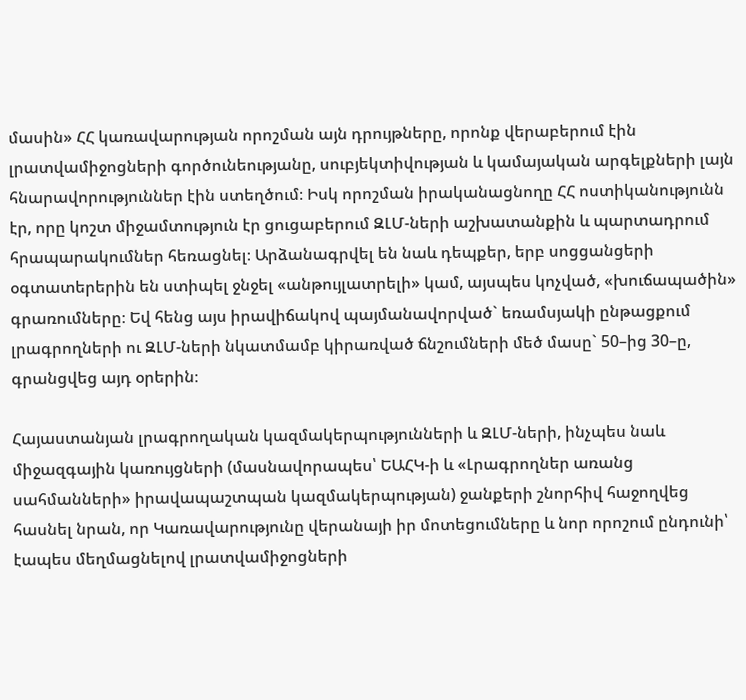մասին» ՀՀ կառավարության որոշման այն դրույթները, որոնք վերաբերում էին լրատվամիջոցների գործունեությանը, սուբյեկտիվության և կամայական արգելքների լայն հնարավորություններ էին ստեղծում։ Իսկ որոշման իրականացնողը ՀՀ ոստիկանությունն էր, որը կոշտ միջամտություն էր ցուցաբերում ԶԼՄ-ների աշխատանքին և պարտադրում հրապարակումներ հեռացնել։ Արձանագրվել են նաև դեպքեր, երբ սոցցանցերի օգտատերերին են ստիպել ջնջել «անթույլատրելի» կամ, այսպես կոչված, «խուճապածին» գրառումները։ Եվ հենց այս իրավիճակով պայմանավորված` եռամսյակի ընթացքում լրագրողների ու ԶԼՄ-ների նկատմամբ կիրառված ճնշումների մեծ մասը` 50–ից 30–ը, գրանցվեց այդ օրերին։

Հայաստանյան լրագրողական կազմակերպությունների և ԶԼՄ-ների, ինչպես նաև միջազգային կառույցների (մասնավորապես՝ ԵԱՀԿ-ի և «Լրագրողներ առանց սահմանների» իրավապաշտպան կազմակերպության) ջանքերի շնորհիվ հաջողվեց հասնել նրան, որ Կառավարությունը վերանայի իր մոտեցումները և նոր որոշում ընդունի՝ էապես մեղմացնելով լրատվամիջոցների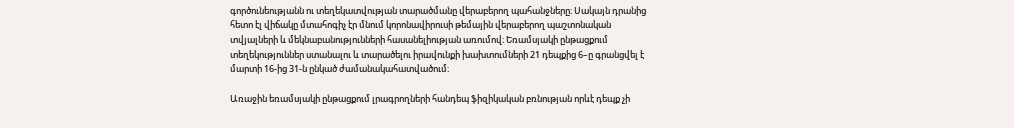գործունեությանն ու տեղեկատվության տարածմանը վերաբերող պահանջները։ Սակայն դրանից հետո էլ վիճակը մտահոգիչ էր մնում կորոնավիրուսի թեմային վերաբերող պաշտոնական տվյալների և մեկնաբանությունների հասանելիության առումով։ Եռամսյակի ընթացքում տեղեկություններ ստանալու և տարածելու իրավունքի խախտումների 21 դեպքից 6–ը գրանցվել է մարտի 16-ից 31-ն ընկած ժամանակահատվածում։

Առաջին եռամսյակի ընթացքում լրագրողների հանդեպ ֆիզիկական բռնության որևէ դեպք չի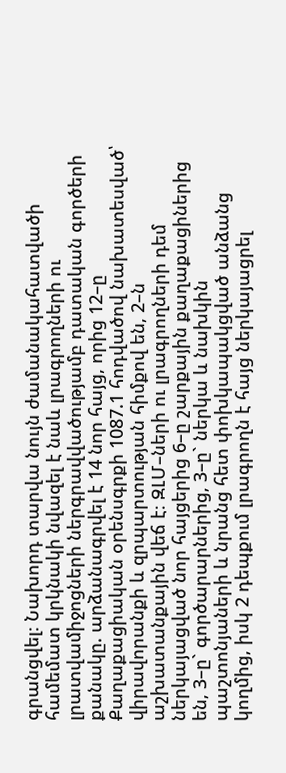գրանցվել։ Նախորդ տարվա նույն ժամանակահատվածի համեմատ կրկնակի նվազել է նաև լրագրողների ու լրատվամիջոցների ներգրավվածությամբ դատական գործերի քանակը. արձանագրվել է 14 նոր հայց, որից 12–ը Քաղաքացիական օրենսգրքի 1087.1 հոդվածով նախատեսված՝ վիրավորանքի և զրպարտության հիմքով են, 2–ն աշխատանքային վեճ է։ ԶԼՄ–ների ու լրագրողների դեմ ներկայացված նոր հայցերից 6–ը շարքային քաղաքացիներից են, 3–ը` գործարարներից, 3–ը` ներկա և նախկին պաշտոնյաների և նրանց հետ փոխկապակցված անձանց կողմից, իսկ 2 դեպքում լրագրողն է հայց ներկայացրել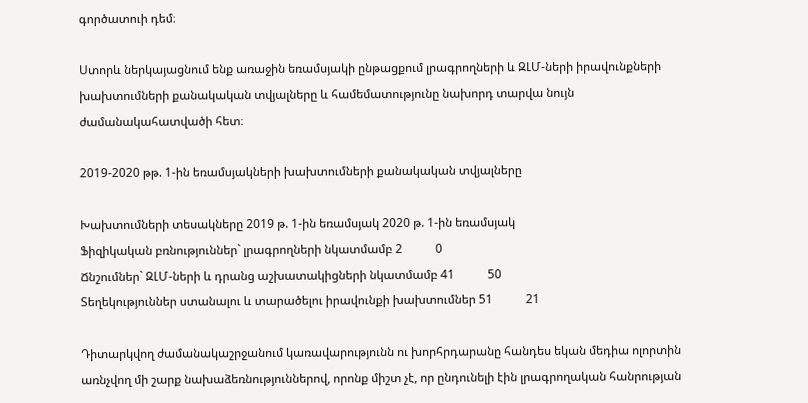գործատուի դեմ։

Ստորև ներկայացնում ենք առաջին եռամսյակի ընթացքում լրագրողների և ԶԼՄ-ների իրավունքների խախտումների քանակական տվյալները և համեմատությունը նախորդ տարվա նույն ժամանակահատվածի հետ։

2019-2020 թթ. 1-ին եռամսյակների խախտումների քանակական տվյալները

Խախտումների տեսակները 2019 թ. 1-ին եռամսյակ 2020 թ. 1-ին եռամսյակ
Ֆիզիկական բռնություններ` լրագրողների նկատմամբ 2           0
Ճնշումներ` ԶԼՄ-ների և դրանց աշխատակիցների նկատմամբ 41           50
Տեղեկություններ ստանալու և տարածելու իրավունքի խախտումներ 51           21

Դիտարկվող ժամանակաշրջանում կառավարությունն ու խորհրդարանը հանդես եկան մեդիա ոլորտին առնչվող մի շարք նախաձեռնություններով, որոնք միշտ չէ, որ ընդունելի էին լրագրողական հանրության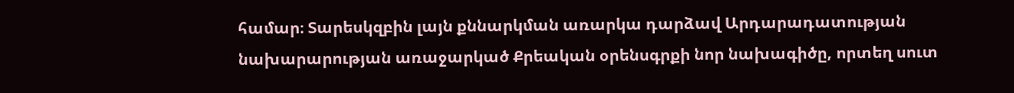համար։ Տարեսկզբին լայն քննարկման առարկա դարձավ Արդարադատության նախարարության առաջարկած Քրեական օրենսգրքի նոր նախագիծը, որտեղ սուտ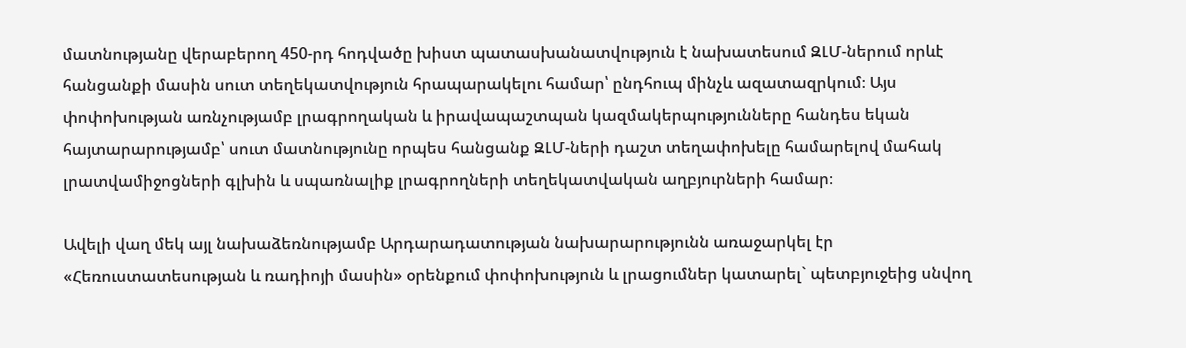մատնությանը վերաբերող 450-րդ հոդվածը խիստ պատասխանատվություն է նախատեսում ԶԼՄ-ներում որևէ հանցանքի մասին սուտ տեղեկատվություն հրապարակելու համար՝ ընդհուպ մինչև ազատազրկում։ Այս փոփոխության առնչությամբ լրագրողական և իրավապաշտպան կազմակերպությունները հանդես եկան հայտարարությամբ՝ սուտ մատնությունը որպես հանցանք ԶԼՄ-ների դաշտ տեղափոխելը համարելով մահակ լրատվամիջոցների գլխին և սպառնալիք լրագրողների տեղեկատվական աղբյուրների համար։

Ավելի վաղ մեկ այլ նախաձեռնությամբ Արդարադատության նախարարությունն առաջարկել էր «Հեռուստատեսության և ռադիոյի մասին» օրենքում փոփոխություն և լրացումներ կատարել` պետբյուջեից սնվող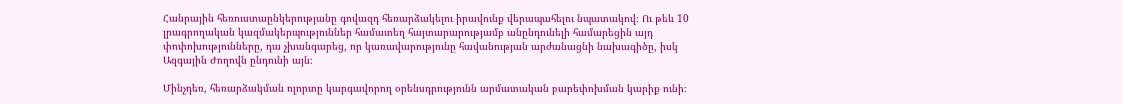Հանրային հեռուստաընկերությանը գովազդ հեռարձակելու իրավունք վերապահելու նպատակով։ Ու թեև 10 լրագրողական կազմակերպություններ համատեղ հայտարարությամբ անընդունելի համարեցին այդ փոփոխությունները, դա չխանգարեց, որ կառավարությունը հավանության արժանացնի նախագիծը, իսկ Ազգային Ժողովն ընդունի այն։

Մինչդեռ, հեռարձակման ոլորտը կարգավորող օրենսդրությունն արմատական բարեփոխման կարիք ունի։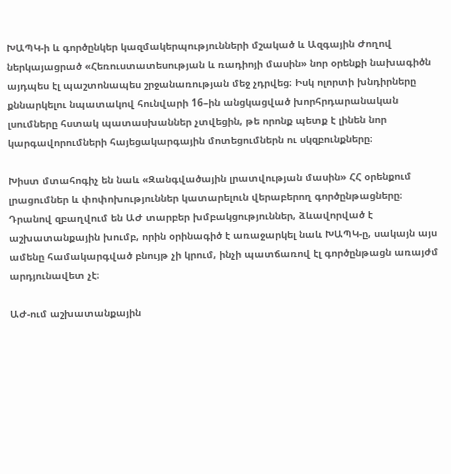ԽԱՊԿ-ի և գործընկեր կազմակերպությունների մշակած և Ազգային Ժողով ներկայացրած «Հեռուստատեսության և ռադիոյի մասին» նոր օրենքի նախագիծն այդպես էլ պաշտոնապես շրջանառության մեջ չդրվեց։ Իսկ ոլորտի խնդիրները քննարկելու նպատակով հունվարի 16–ին անցկացված խորհրդարանական լսումները հստակ պատասխաններ չտվեցին, թե որոնք պետք է լինեն նոր կարգավորումների հայեցակարգային մոտեցումներն ու սկզբունքները։

Խիստ մտահոգիչ են նաև «Զանգվածային լրատվության մասին» ՀՀ օրենքում լրացումներ և փոփոխություններ կատարելուն վերաբերող գործընթացները։ Դրանով զբաղվում են ԱԺ տարբեր խմբակցություններ, ձևավորված է աշխատանքային խումբ, որին օրինագիծ է առաջարկել նաև ԽԱՊԿ-ը, սակայն այս ամենը համակարգված բնույթ չի կրում, ինչի պատճառով էլ գործընթացն առայժմ արդյունավետ չէ։

ԱԺ-ում աշխատանքային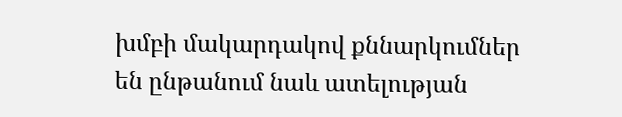խմբի մակարդակով քննարկումներ են ընթանում նաև ատելության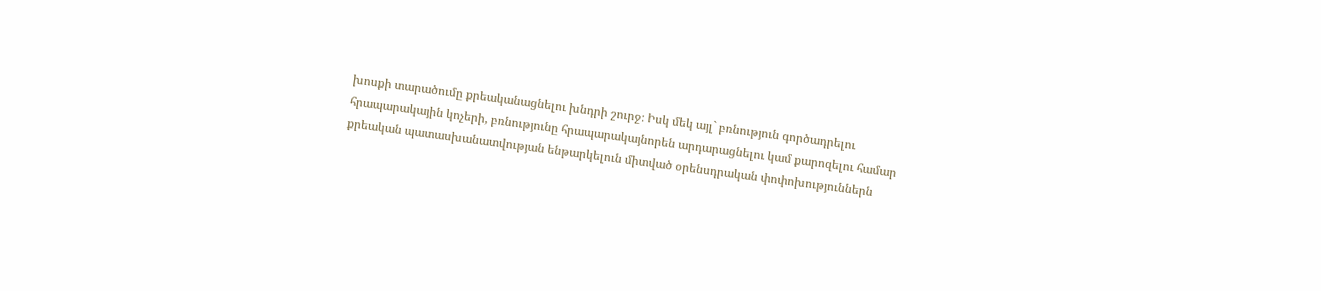խոսքի տարածումը քրեականացնելու խնդրի շուրջ։ Իսկ մեկ այլ` բռնություն գործադրելու հրապարակային կոչերի, բռնությունը հրապարակայնորեն արդարացնելու կամ քարոզելու համար քրեական պատասխանատվության ենթարկելուն միտված օրենսդրական փոփոխություններն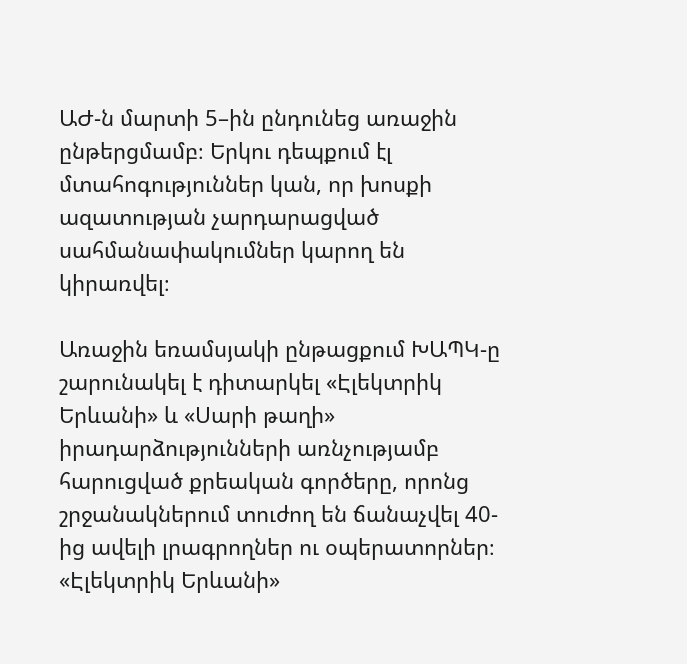ԱԺ-ն մարտի 5–ին ընդունեց առաջին ընթերցմամբ։ Երկու դեպքում էլ մտահոգություններ կան, որ խոսքի ազատության չարդարացված սահմանափակումներ կարող են կիրառվել։

Առաջին եռամսյակի ընթացքում ԽԱՊԿ-ը շարունակել է դիտարկել «Էլեկտրիկ Երևանի» և «Սարի թաղի» իրադարձությունների առնչությամբ հարուցված քրեական գործերը, որոնց շրջանակներում տուժող են ճանաչվել 40-ից ավելի լրագրողներ ու օպերատորներ։ «Էլեկտրիկ Երևանի»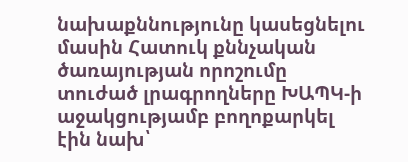նախաքննությունը կասեցնելու մասին Հատուկ քննչական ծառայության որոշումը տուժած լրագրողները ԽԱՊԿ-ի աջակցությամբ բողոքարկել էին նախ՝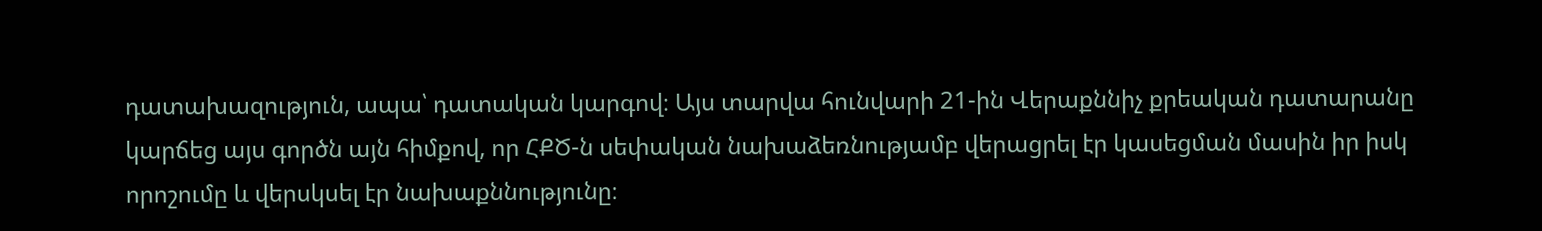դատախազություն, ապա՝ դատական կարգով։ Այս տարվա հունվարի 21-ին Վերաքննիչ քրեական դատարանը կարճեց այս գործն այն հիմքով, որ ՀՔԾ-ն սեփական նախաձեռնությամբ վերացրել էր կասեցման մասին իր իսկ որոշումը և վերսկսել էր նախաքննությունը։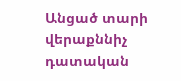Անցած տարի վերաքննիչ դատական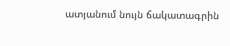ատյանում նույն ճակատագրին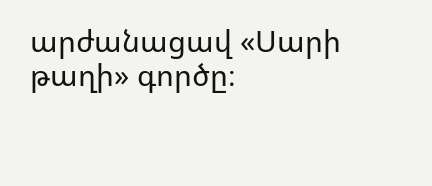արժանացավ «Սարի թաղի» գործը։